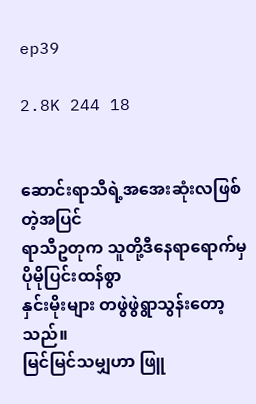ep39

2.8K 244 18


ဆောင်းရာသီရဲ့အအေးဆုံးလဖြစ်တဲ့အပြင်
ရာသီဥတုက သူတို့ဒီနေရာရောက်မှ ပိုမိုပြင်းထန်စွာ
နှင်းမိုးများ တဖွဲဖွဲရွာသွန်းတော့သည်။
မြင်မြင်သမျှဟာ ဖြူ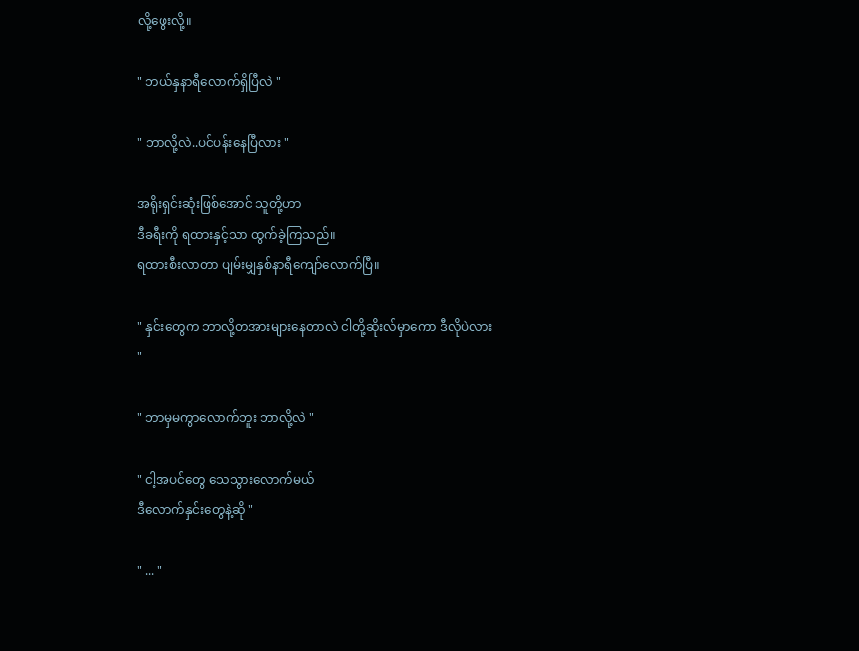လို့ဖွေးလို့။

" ဘယ်နှနာရီလောက်ရှိပြီလဲ "

" ဘာလို့လဲ..ပင်ပန်းနေပြီလား "

အရိုးရှင်းဆုံးဖြစ်အောင် သူတို့ဟာ
ဒီခရီးကို ရထားနှင့်သာ ထွက်ခဲ့ကြသည်။
ရထားစီးလာတာ ပျမ်းမျှနှစ်နာရီကျော်လောက်ပြီ။

" နှင်းတွေက ဘာလို့တအားများနေတာလဲ ငါတို့ဆိုးလ်မှာကော ဒီလိုပဲလား "

" ဘာမှမကွာလောက်ဘူး ဘာလို့လဲ "

" ငါ့အပင်တွေ သေသွားလောက်မယ်
ဒီလောက်နှင်းတွေနဲ့ဆို "

" ... "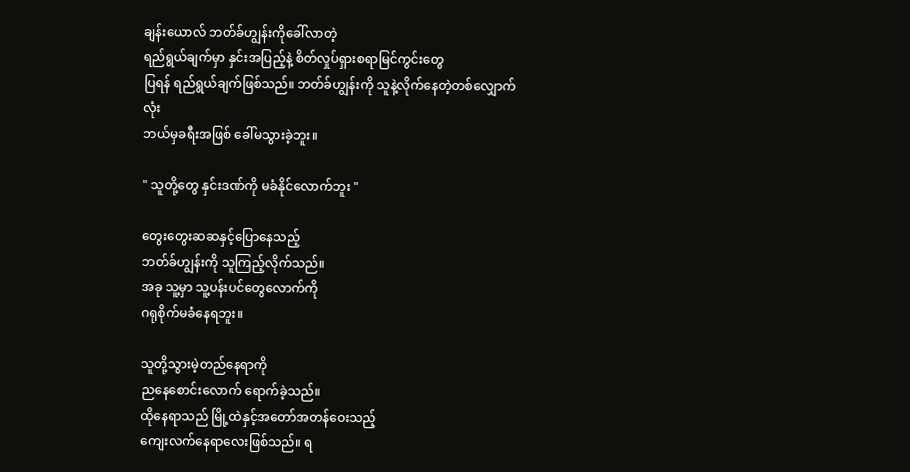ချန်းယောလ် ဘတ်ခ်ဟျွန်းကိုခေါ်လာတဲ့
ရည်ရွယ်ချက်မှာ နှင်းအပြည့်နဲ့ စိတ်လှုပ်ရှားစရာမြင်ကွင်းတွေ
ပြရန် ရည်ရွယ်ချက်ဖြစ်သည်။ ဘတ်ခ်ဟျွန်းကို သူနဲ့လိုက်နေတဲ့တစ်လျှောက်လုံး
ဘယ်မှခရီးအဖြစ် ခေါ်မသွားခဲ့ဘူး။

" သူတို့တွေ နှင်းဒဏ်ကို မခံနိုင်လောက်ဘူး "

တွေးတွေးဆဆနှင့်ပြောနေသည့်
ဘတ်ခ်ဟျွန်းကို သူကြည့်လိုက်သည်။
အခု သူ့မှာ သူ့ပန်းပင်တွေလောက်ကို
ဂရုစိုက်မခံနေရဘူး။

သူတို့သွားမဲ့တည်နေရာကို
ညနေစောင်းလောက် ရောက်ခဲ့သည်။
ထိုနေရာသည် မြို့ထဲနှင့်အတော်အတန်ဝေးသည့်
ကျေးလက်နေရာလေးဖြစ်သည်။ ရ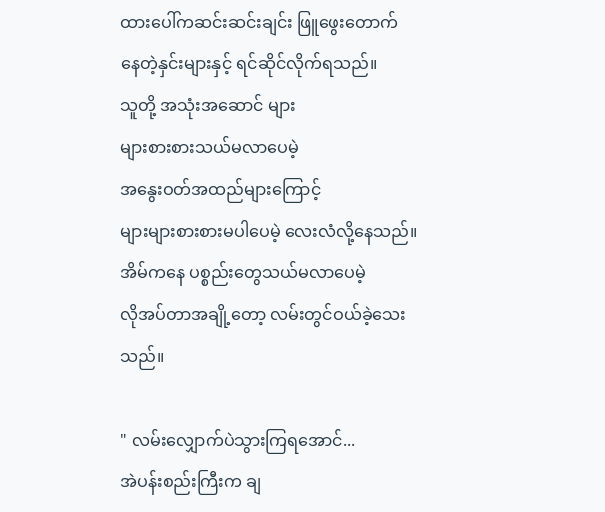ထားပေါ်ကဆင်း‌ဆင်းချင်း ဖြူဖွေးတောက်
နေတဲ့နှင်းများနှင့် ရင်ဆိုင်လိုက်ရသည်။
သူတို့ အသုံးအဆောင် များ
များစားစားသယ်မလာပေမဲ့
အနွေးဝတ်အထည်များကြောင့်
များများစားစားမပါပေမဲ့ လေးလံလို့နေသည်။ အိမ်ကနေ ပစ္စည်းတွေသယ်မလာပေမဲ့
လိုအပ်တာအချို့တော့ လမ်းတွင်ဝယ်ခဲ့သေးသည်။

" လမ်းလျှောက်ပဲသွားကြ‌ရအောင်...
အဲပန်းစည်းကြီးက ချ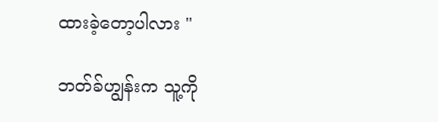ထားခဲ့တော့ပါလား "

ဘတ်ခ်ဟျွန်းက သူ့ကို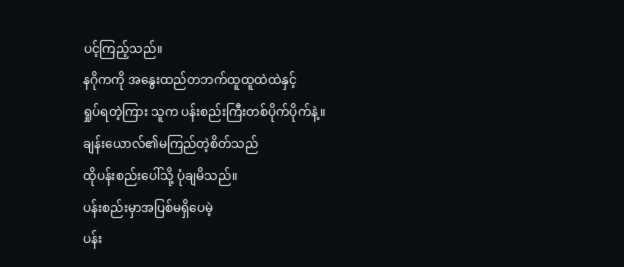ပင့်ကြည့်သည်။
နဂိုကကို အနွေးထည်တဘက်ထူထူထဲထဲနှင့်
ရှုပ်ရတဲ့ကြား သူက ပန်းစည်းကြီးတစ်ပိုက်ပိုက်နဲ့။
ချန်းယောလ်၏မကြည်တဲ့စိတ်သည်
ထိုပန်းစည်းပေါ်သို့ ပုံချမိသည်။
ပန်းစည်းမှာအပြစ်မရှိပေမဲ့
ပန်း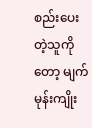စည်းပေးတဲ့သူကိုတော့ မျက်မုန်းကျိုး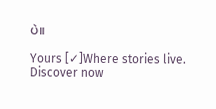ပဲ။

Yours [✓]Where stories live. Discover now